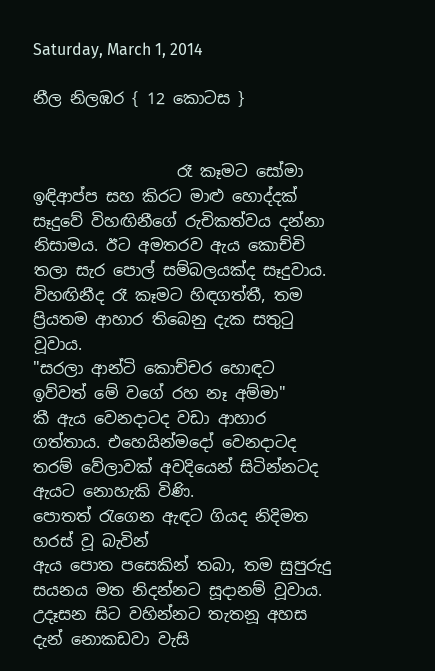Saturday, March 1, 2014

නීල නිලඹර { 12 කොටස }


                  රෑ කෑමට සෝමා ඉඳිආප්ප සහ කිරට මාළු හොද්දක් සෑදුවේ විහඟිනීගේ රුචිකත්වය දන්නා නිසාමය. ඊට අමතරව ඇය කොච්චි තලා සැර පොල් සම්බලයක්ද සෑදුවාය. විහඟිනීද රෑ කෑමට හිඳගත්තී, තම ප්‍රියතම ආහාර තිබෙනු දැක සතුටු වූවාය.
"සරලා ආන්ටි කොච්චර හොඳට ඉව්වත් මේ වගේ රහ නෑ අම්මා"
කී ඇය වෙනදාටද වඩා ආහාර ගත්තාය. එහෙයින්මදෝ වෙනදාටද තරම් වේලාවක් අවදියෙන් සිටින්නටද ඇයට නොහැකි විණි.
පොතත් රැගෙන ඇඳට ගියද නිදිමත හරස් වූ බැවින්
ඇය පොත පසෙකින් තබා, තම සුපුරුදු සයනය මත නිදන්නට සූදානම් වූවාය. උදෑසන සිට වහින්නට තැතනූ අහස දැන් නොකඩවා වැසි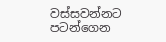වස්සවන්නට පටන්ගෙන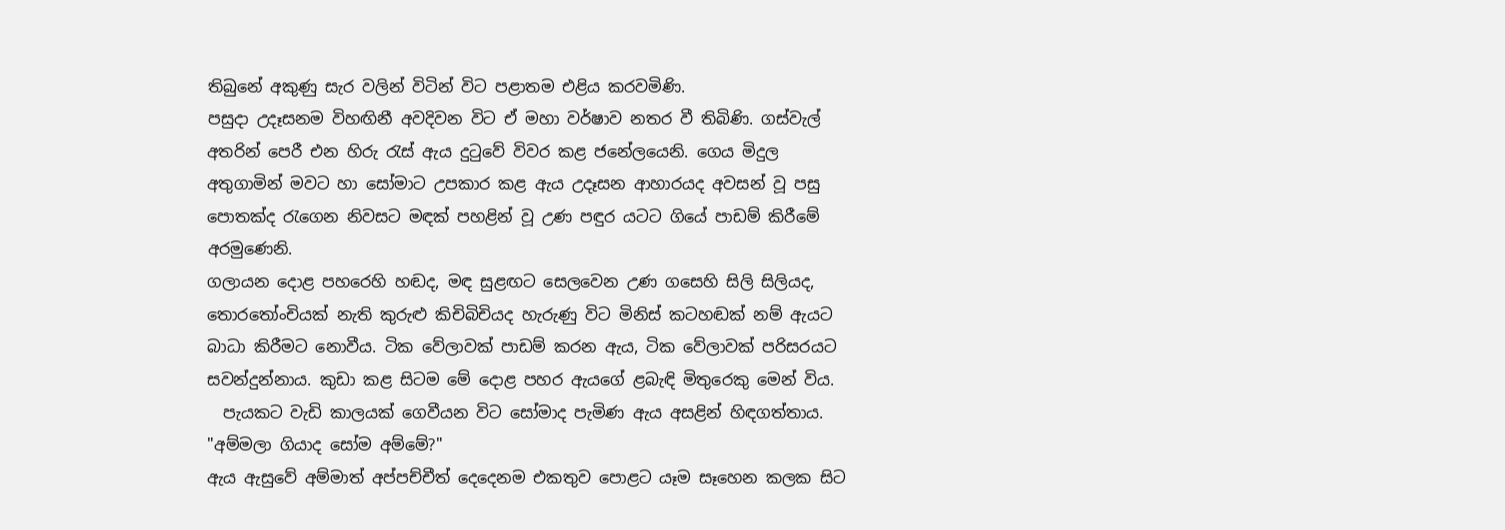තිබුනේ අකුණු සැර වලින් විටින් විට පළාතම එළිය කරවමිණි.
පසුදා උදෑසනම විහඟිනී අවදිවන විට ඒ මහා වර්ෂාව නතර වී තිබිණි. ගස්වැල් අතරින් පෙරී එන හිරු රැස් ඇය දුටුවේ විවර කළ ජනේලයෙනි. ගෙය මිදුල අතුගාමින් මවට හා සෝමාට උපකාර කළ ඇය උදෑසන ආහාරයද අවසන් වූ පසු පොතක්ද රැගෙන නිවසට මඳක් පහළින් වූ උණ පඳුර යටට ගියේ පාඩම් කිරීමේ අරමුණෙනි.
ගලායන දොළ පහරෙහි හඬද, මඳ සුළඟට සෙලවෙන උණ ගසෙහි සිලි සිලියද, තොරතෝංචියක් නැති කුරුළු කිචිබිචියද හැරුණු විට මිනිස් කටහඬක් නම් ඇයට බාධා කිරීමට නොවීය. ටික වේලාවක් පාඩම් කරන ඇය, ටික වේලාවක් පරිසරයට සවන්දුන්නාය. කුඩා කළ සිටම මේ දොළ පහර ඇයගේ ළබැඳි මිතුරෙකු මෙන් විය.
  පැයකට වැඩි කාලයක් ගෙවීයන විට සෝමාද පැමිණ ඇය අසළින් හිඳගත්තාය.
"අම්මලා ගියාද සෝම අම්මේ?"
ඇය ඇසුවේ අම්මාත් අප්පච්චීත් දෙදෙනම එකතුව පොළට යෑම සෑහෙන කලක සිට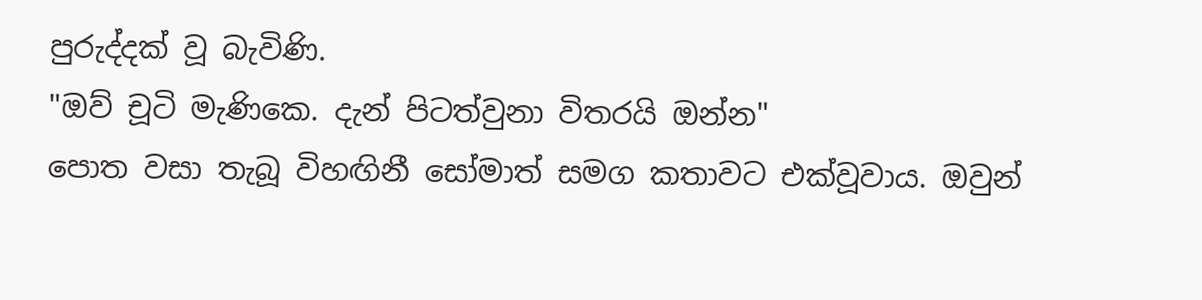පුරුද්දක් වූ බැවිණි.
"ඔව් චූටි මැණිකෙ. දැන් පිටත්වුනා විතරයි ඔන්න"
පොත වසා තැබූ විහඟිනී සෝමාත් සමග කතාවට එක්වූවාය. ඔවුන්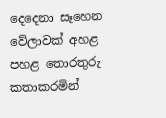දෙදෙනා සෑහෙන වේලාවක් අහළ පහළ තොරතුරු කතාකරමින්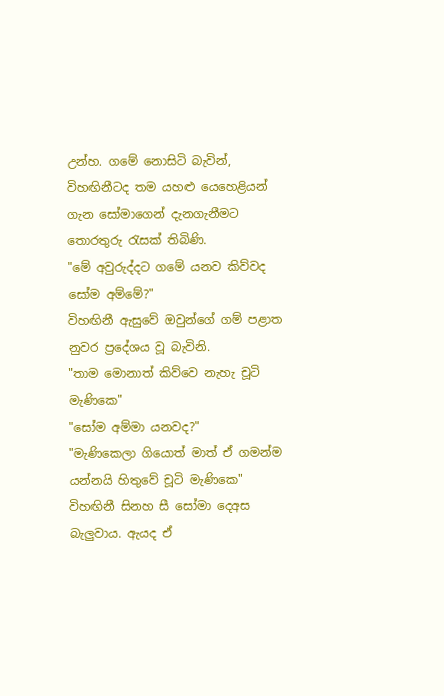උන්හ. ගමේ නොසිටි බැවින්, විහඟිනීටද තම යහළු යෙහෙළියන් ගැන සෝමාගෙන් දැනගැනීමට තොරතුරු රැසක් තිබිණි.
"මේ අවුරුද්දට ගමේ යනව කිව්වද සෝම අම්මේ?"
විහඟිනී ඇසුවේ ඔවුන්ගේ ගම් පළාත නුවර ප්‍රදේශය වූ බැවිනි.
"තාම මොනාත් කිව්වෙ නැහැ චූටි මැණිකෙ"
"සෝම අම්මා යනවද?"
"මැණිකෙලා ගියොත් මාත් ඒ ගමන්ම යන්නයි හිතුවේ චූටි මැණිකෙ"
විහඟිනී සිනහ සී සෝමා දෙඅස බැලුවාය. ඇයද ඒ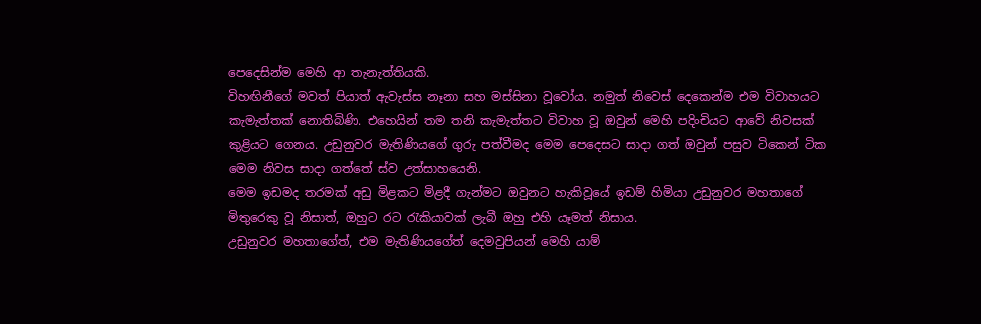පෙදෙසින්ම මෙහි ආ තැනැත්තියකි.
විහඟිනීගේ මවත් පියාත් ඇවැස්ස නෑනා සහ මස්සිනා වූවෝය. නමුත් නිවෙස් දෙකෙන්ම එම විවාහයට කැමැත්තක් නොතිබිණි. එහෙයින් තම තනි කැමැත්තට විවාහ වූ ඔවුන් මෙහි පදිංචියට ආවේ නිවසක් කුළියට ගෙනය. උඩුනුවර මැතිණියගේ ගුරු පත්වීමද මෙම පෙදෙසට සාදා ගත් ඔවුන් පසුව ටිකෙන් ටික මෙම නිවස සාදා ගත්තේ ස්ව උත්සාහයෙනි.
මෙම ඉඩමද තරමක් අඩු මිළකට මිළදී ගැන්මට ඔවුනට හැකිවූයේ ඉඩම් හිමියා උඩුනුවර මහතාගේ මිතුරෙකු වූ නිසාත්, ඔහුට රට රැකියාවක් ලැබී ඔහු එහි යෑමත් නිසාය.
උඩුනුවර මහතාගේත්, එම මැතිණියගේත් දෙමවුපියන් මෙහි යාම්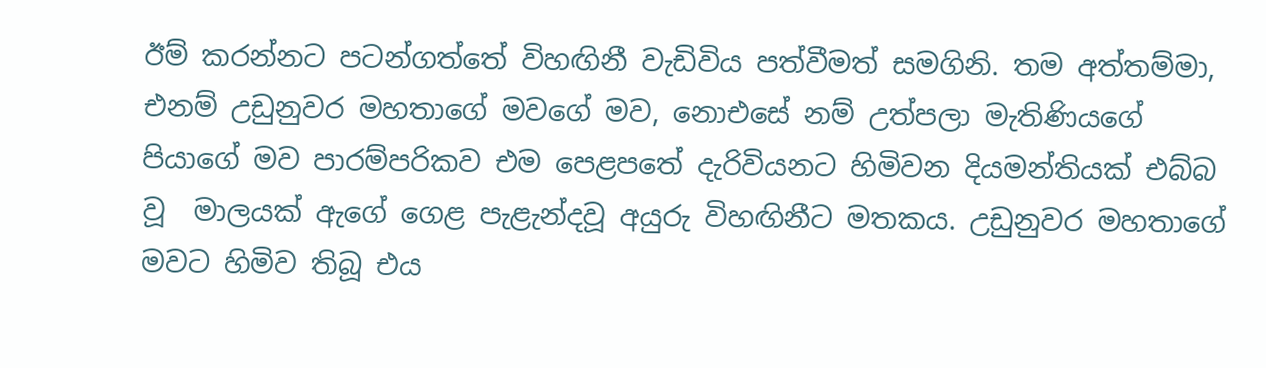ඊම් කරන්නට පටන්ගත්තේ විහඟිනී වැඩිවිය පත්වීමත් සමගිනි. තම අත්තම්මා, එනම් උඩුනුවර මහතාගේ මවගේ මව, නොඑසේ නම් උත්පලා මැතිණියගේ පියාගේ මව පාරම්පරිකව එම පෙළපතේ දැරිවියනට හිමිවන දියමන්තියක් එබ්බ වූ  මාලයක් ඇගේ ගෙළ පැළැන්දවූ අයුරු විහඟිනීට මතකය. උඩුනුවර මහතාගේ මවට හිමිව තිබූ එය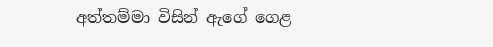අත්තම්මා විසින් ඇගේ ගෙළ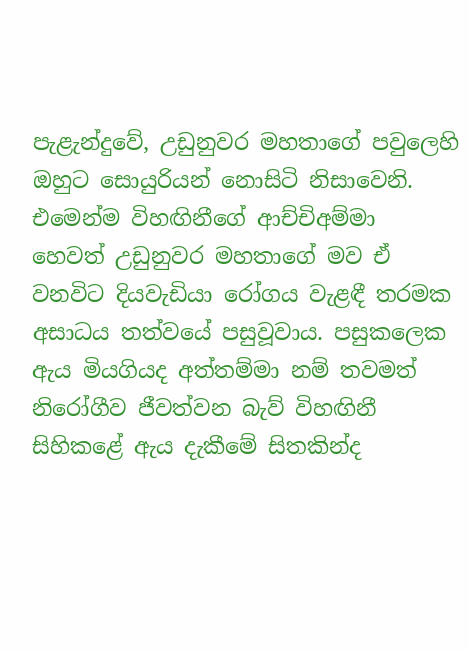පැළැන්දුවේ, උඩුනුවර මහතාගේ පවුලෙහි ඔහුට සොයුරියන් නොසිටි නිසාවෙනි. එමෙන්ම විහඟිනීගේ ආච්චිඅම්මා හෙවත් උඩුනුවර මහතාගේ මව ඒ වනවිට දියවැඩියා රෝගය වැළඳී තරමක අසාධය තත්වයේ පසුවූවාය. පසුකලෙක ඇය මියගියද අත්තම්මා නම් තවමත් නිරෝගීව ජීවත්වන බැව් විහඟිනී සිහිකළේ ඇය දැකීමේ සිතකින්ද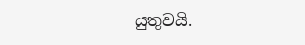යුතුවයි.